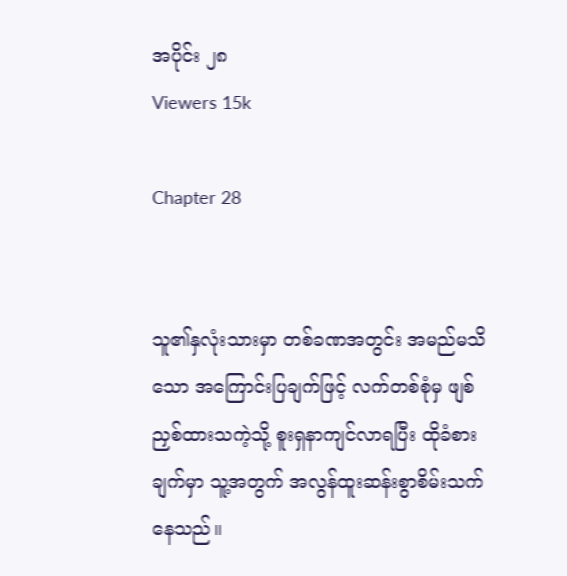အပိုင်း ၂၈
Viewers 15k

Chapter 28


သူ၏နှလုံးသားမှာ တစ်ခဏအတွင်း အမည်မသိသော အကြောင်းပြချက်ဖြင့် လက်တစ်စုံမှ ဖျစ်ညှစ်ထားသကဲ့သို့ စူးရှနာကျင်လာရပြီး ထိုခံစားချက်မှာ သူ့အတွက် အလွန်ထူးဆန်းစွာစိမ်းသက်နေသည်။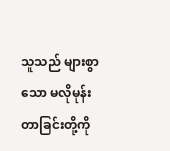သူသည် များစွာသော မလိုမုန်းတာခြင်းတို့ကို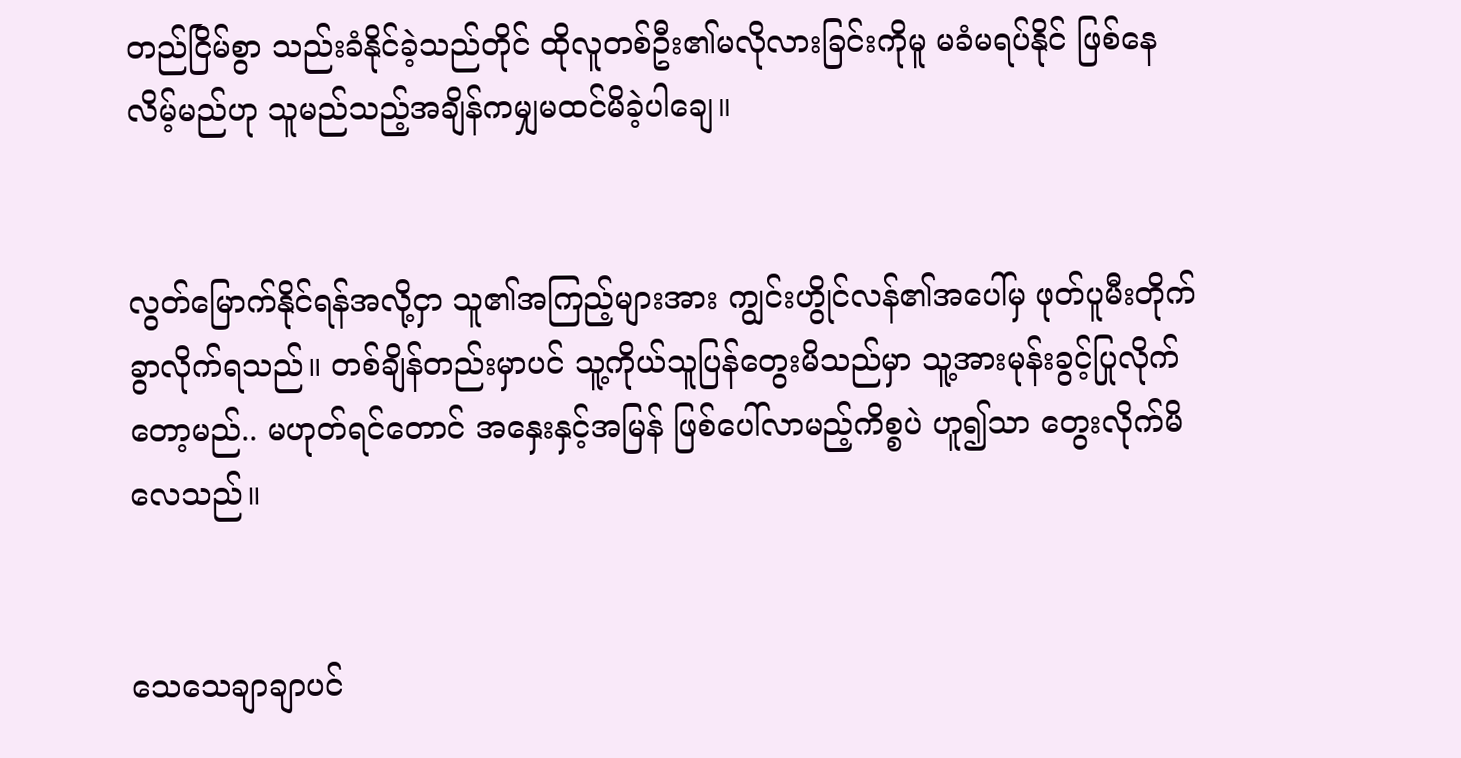တည်ငြိမ်စွာ သည်းခံနိုင်ခဲ့သည်တိုင် ထိုလူတစ်ဦး၏မလိုလားခြင်းကိုမူ မခံမရပ်နိုင် ဖြစ်နေလိမ့်မည်ဟု သူမည်သည့်အချိန်ကမျှမထင်မိခဲ့ပါချေ။


လွတ်မြောက်နိုင်ရန်အလို့ငှာ သူ၏အကြည့်များအား ကျွင်းဟွိုင်လန်၏အပေါ်မှ ဖုတ်ပူမီးတိုက်ခွာလိုက်ရသည်။ တစ်ချိန်တည်းမှာပင် သူ့ကိုယ်သူပြန်တွေးမိသည်မှာ သူ့အားမုန်းခွင့်ပြုလိုက်တော့မည်.. မဟုတ်ရင်တောင် အနှေးနှင့်အမြန် ဖြစ်ပေါ်လာမည့်ကိစ္စပဲ ဟူ၍သာ တွေးလိုက်မိလေသည်။


သေသေချာချာပင်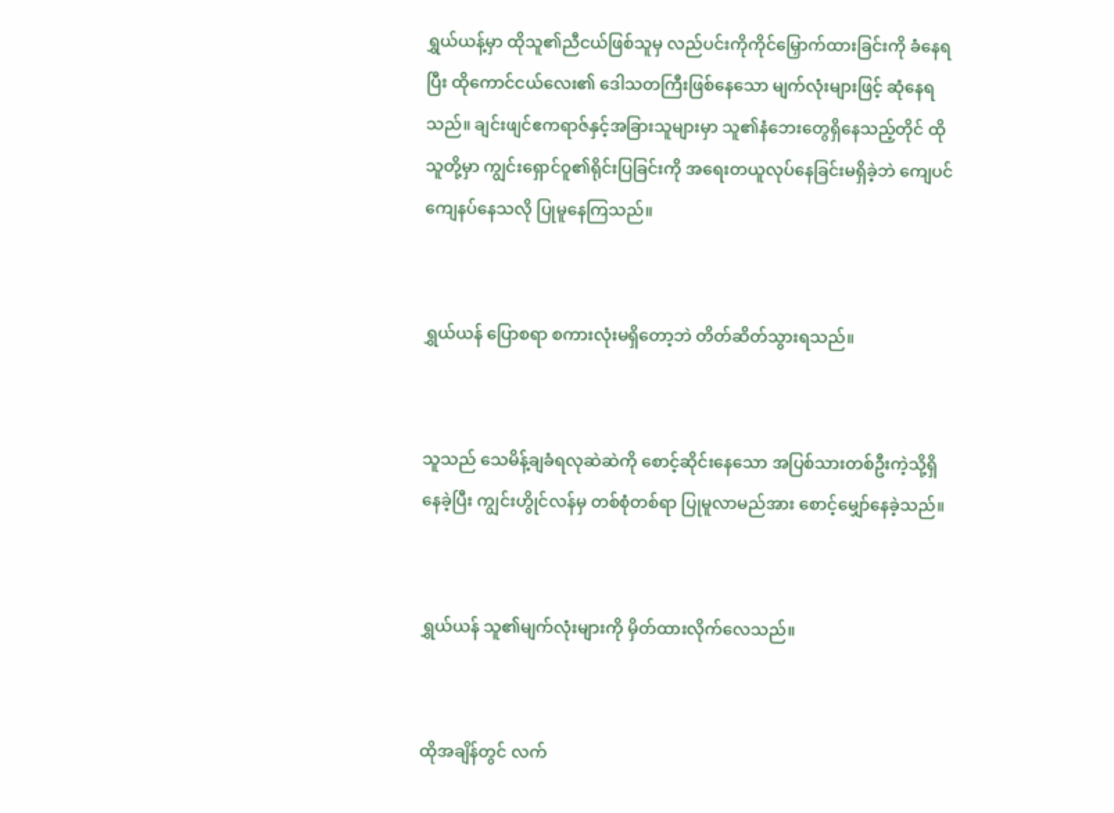ရွှယ်ယန့်မှာ ထိုသူ၏ညီငယ်ဖြစ်သူမှ လည်ပင်းကိုကိုင်မြှောက်ထားခြင်းကို ခံနေရပြီး ထိုကောင်ငယ်လေး၏ ဒေါသတကြီးဖြစ်နေသော မျက်လုံးများဖြင့် ဆုံနေရသည်။ ချင်းဖျင်ဧကရာဇ်နှင့်အခြားသူများမှာ သူ‌၏‌နံဘေးတွေရှိနေသည့်တိုင် ထိုသူတို့မှာ ကျွင်းရှောင်ဝူ၏ရိုင်းပြခြင်းကို အရေးတယူလုပ်နေခြင်းမရှိခဲ့ဘဲ ကျေပင်ကျေနပ်နေသလို ပြုမူနေကြသည်။


ရွှယ်ယန် ပြောစရာ စကားလုံးမရှိတော့ဘဲ တိတ်ဆိတ်သွားရသည်။


သူသည် သေမိန့်ချခံရလုဆဲဆဲကို စောင့်ဆိုင်းနေသော အပြစ်သားတစ်ဦးကဲ့သို့ရှိနေခဲ့ပြီး ကျွင်း‌ဟွိုင်လန်မှ တစ်စုံတစ်ရာ ပြုမူလာမည်အား စောင့်မျှော်နေခဲ့သည်။


ရွှယ်ယန် သူ၏မျက်လုံးများကို မှိတ်ထားလိုက်လေသည်။


ထိုအချိန်တွင် လက်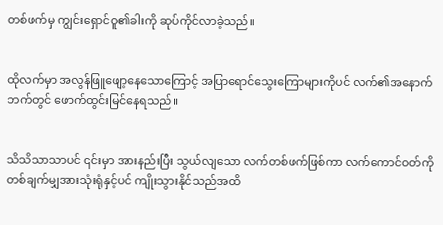တစ်ဖက်မှ ကျွင်းရှောင်ဝူ၏ခါးကို ဆုပ်ကိုင်လာခဲ့သည်။


ထိုလက်မှာ အလွန်ဖြူဖျော့နေသောကြောင့် အပြာရောင်သွေးကြောများကိုပင် လက်၏အနောက်ဘက်တွင် ဖောက်ထွင်းမြင်နေရသည်။


သိသိသာသာပင် ၎င်းမှာ အားနည်းပြီး သွယ်လျသော လက်တစ်ဖက်ဖြစ်ကာ လက်ကောင်ဝတ်ကို တစ်ချက်မျှအားသုံးရုံနှင့်ပင် ကျိုးသွားနိုင်သည်အထိ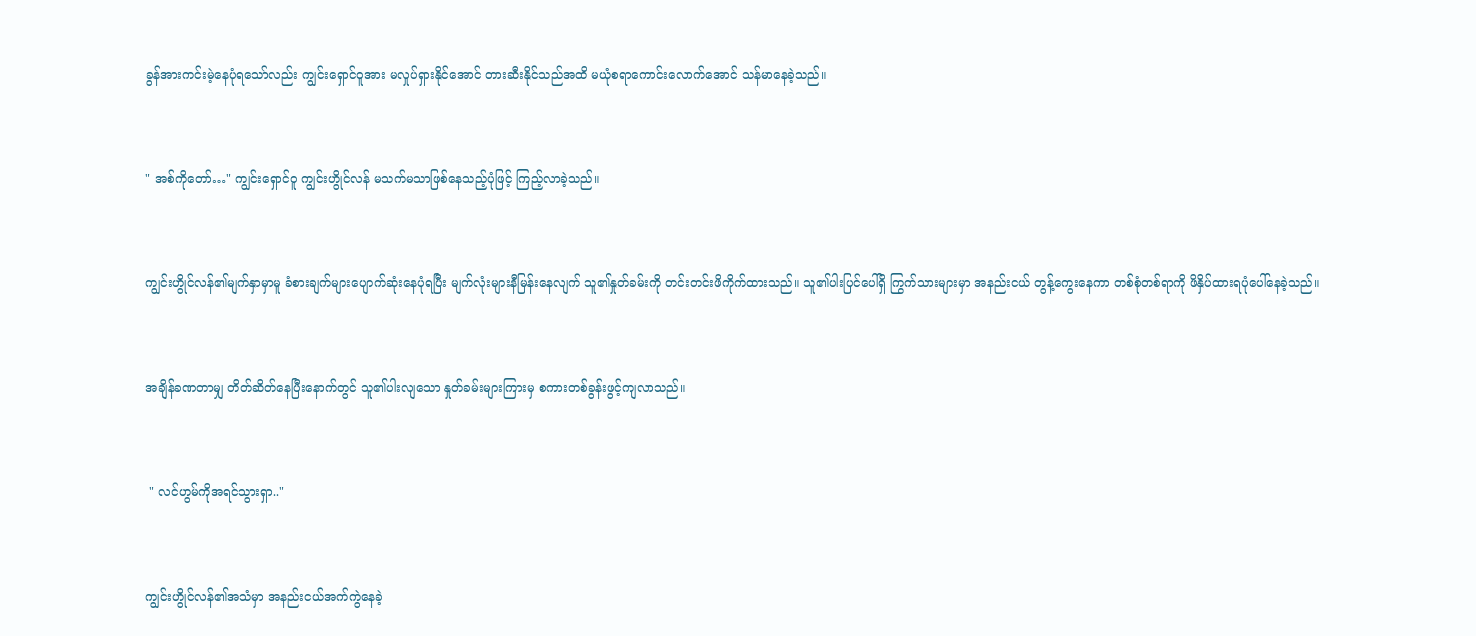ခွန်အားကင်းမဲ့နေပုံရသော်လည်း ကျွင်းရှောင်ဝူအား မလှုပ်ရှားနိုင်အောင် တားဆီးနိုင်သည်အထိ မယုံစရာကောင်းလောက်အောင် သန်မာနေခဲ့သည်။


" အစ်ကိုတော်…" ကျွင်းရှောင်ဝူ ကျွင်းဟွိုင်လန် မသက်မသာဖြစ်နေသည့်ပုံဖြင့် ကြည့်လာခဲ့သည်။


ကျွင်းဟွိုင်လန်၏မျက်နှာမှာမူ ခံစား‌ချက်များပျောက်ဆုံးနေပုံရပြီး မျက်လုံးများနီမြန်းနေလျက် သူ၏နှုတ်ခမ်းကို တင်းတင်းဖိကိုက်ထားသည်။ သူ၏ပါးပြင်ပေါ်ရှိ ကြွက်သားများမှာ အနည်းငယ် တွန့်ကွေးနေကာ တစ်စုံတစ်ရာကို ဖိနှိပ်ထားရပုံပေါ်နေခဲ့သည်။


အချိန်ခဏတာမျှ တိတ်ဆိတ်နေပြီးနောက်တွင် သူ၏ပါးလျသော နှုတ်ခမ်းများကြားမှ စကားတစ်ခွန်းဖွင့်ကျလာသည်။


 " လင်ဟွမ်ကိုအရင်သွားရှာ.."


ကျွင်းဟွိုင်လန်၏အသံမှာ အနည်းငယ်အက်ကွဲနေခဲ့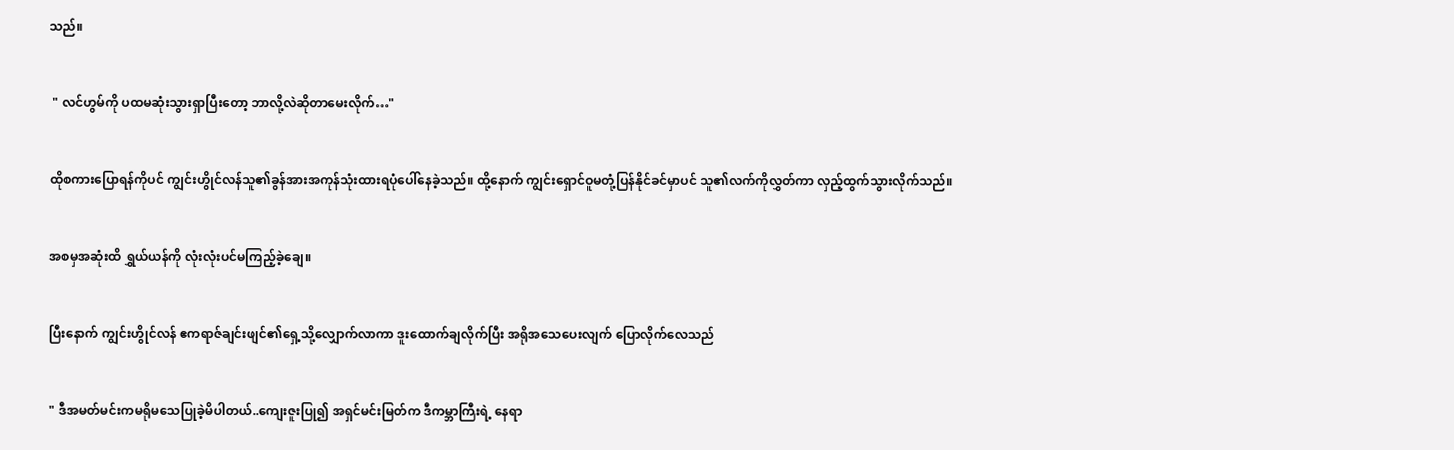သည်။


 " လင်ဟွမ်ကို ပထမဆုံးသွားရှာပြီးတော့ ဘာလို့လဲဆိုတာမေးလိုက်…"


ထိုစကားပြောရန်ကိုပင် ကျွင်းဟွိုင်လန်သူ၏ခွန်အားအကုန်သုံးထားရပုံပေါ်နေခဲ့သည်။ ထို့နောက် ကျွင်းရှောင်ဝူမတုံ့ပြန်နိုင်ခင်မှာပင် သူ၏လက်ကိုလွှတ်ကာ လှည့်ထွက်သွားလိုက်သည်။


အစမှအဆုံးထိ ရွှယ်ယန်ကို လုံးလုံးပင်မကြည့်ခဲ့ချေ။


ပြီးနောက် ကျွင်းဟွိုင်လန် ဧကရာဇ်ချင်းဖျင်၏ရှေ့သို့လျှောက်လာကာ ဒူးထောက်ချလိုက်ပြီး အရိုအသေပေးလျက် ပြောလိုက်လေသည်


" ဒီအမတ်မင်းကမရိုမသေပြုခဲ့မိပါတယ်..ကျေးဇူးပြု၍ အရှင်မင်းမြတ်က ဒီကမ္ဘာကြီးရဲ့ နေရာ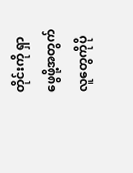တိုင်းကို ရှာဖွေဖို့အတွက် လူတွေကိုပို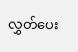လွှတ်ပေး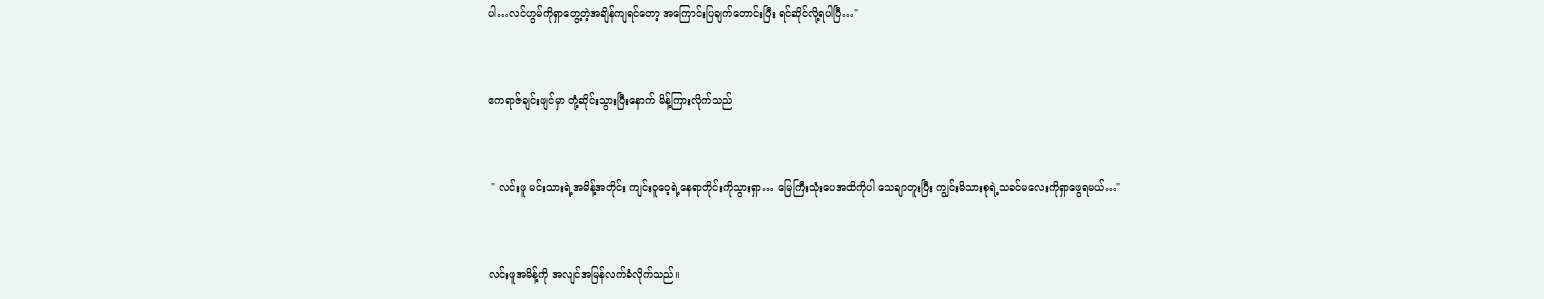ပါ…လင်ဟွမ်ကိုရှာတွေ့တဲ့အချိန်ကျရင်တော့ အကြောင်းပြချက်တောင်းပြီး ရင်ဆိုင်လို့ရပါပြီ…"


ဧကရာဇ်ချင်းဖျင်မှာ တုံ့ဆိုင်းသွားပြီးနောက် မိန့်ကြားလိုက်သည်


 " လင်းဖူ မင်းသားရဲ့အမိန့်အတိုင်း ကျင်းဝူဝေ့ရဲ့နေရာတိုင်းကိုသွားရှာ… မြေကြီးသုံးပေအထိကိုပါ သေချာတူးပြီး ကျွင်းမိသားစုရဲ့သခင်မလေးကိုရှာဖွေရမယ်…"


လင်းဖူအမိန့်ကို အလျင်အမြန်လက်ခံလိုက်သည်။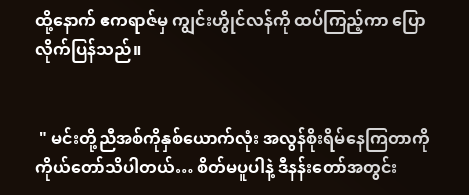ထို့နောက် ဧကရာဇ်မှ ကျွင်းဟွိုင်လန်ကို ထပ်ကြည့်ကာ ပြောလိုက်ပြန်သည်။


 " မင်းတို့ညီအစ်ကိုနှစ်ယောက်လုံး အလွန်စိုးရိမ်နေကြတာကို ကိုယ်တော်သိပါတယ်… စိတ်မပူပါနဲ့ ဒီနန်းတော်အတွင်း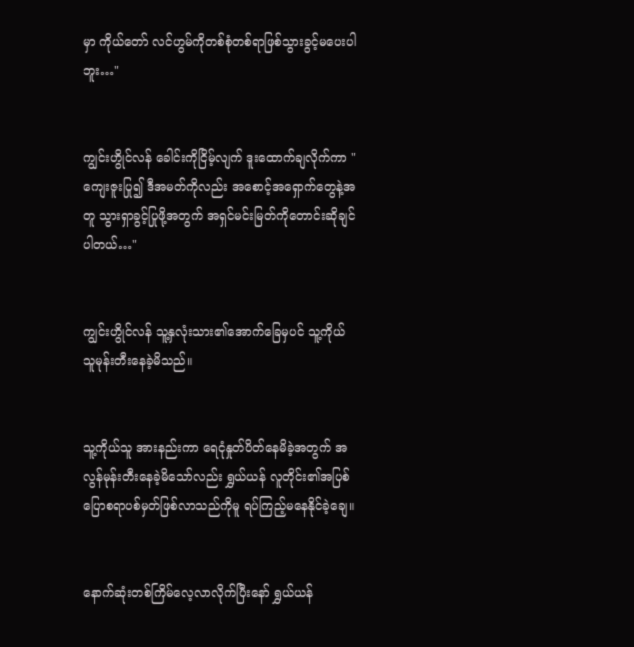မှာ ကိုယ်တော် လင်ဟွမ်ကိုတစ်စုံတစ်ရာဖြစ်သွားခွင့်မပေးပါဘူး…"


ကျွင်းဟွိုင်လန် ခေါင်းကိုငြိမ့်လျက် ဒူးထောက်ချလိုက်ကာ " ကျေးဇူးပြု၍ ဒီအမတ်ကိုလည်း အစောင့်အရှောက်တွေနဲ့အတူ သွားရှာခွင့်ပြုဖို့အတွက် အရှင်မင်းမြတ်ကိုတောင်းဆိုချင်ပါတယ်…"


ကျွင်းဟွိုင်လန် သူ့နှလုံးသား၏အောက်ခြေမှပင် သူ့ကိုယ်သူမုန်းတီးနေခဲ့မိသည်။


သူ့ကိုယ်သူ အားနည်းကာ ရေငုံနှုတ်ပိတ်နေမိခဲ့အတွက် အလွန်မုန်းတီးနေခဲ့မိသော်လည်း ရွှယ်ယန် လူတိုင်း၏အပြစ်ပြောစရာပစ်မှတ်ဖြစ်လာသည်ကိုမူ ရပ်ကြည့်မနေနိုင်ခဲ့ချေ။


နောက်ဆုံးတစ်ကြိမ်လေ့လာလိုက်ပြီးနော် ရွှယ်ယန်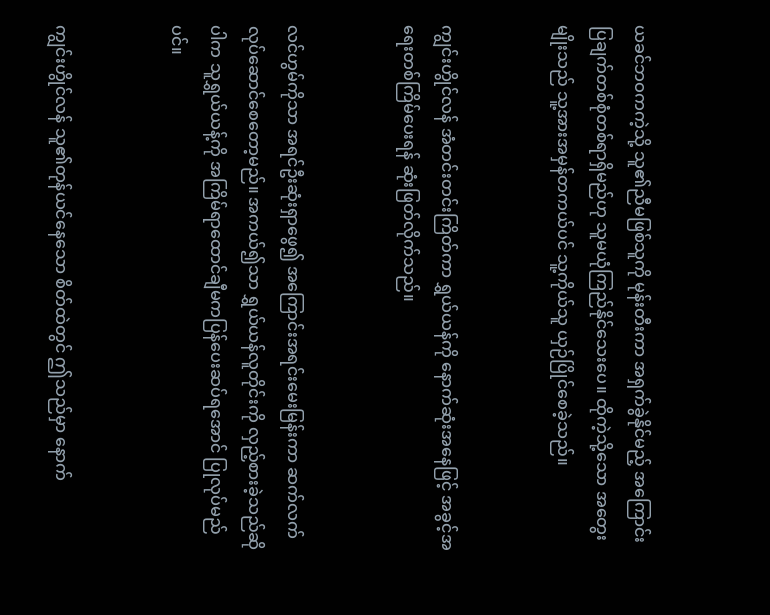ယခင်ဘဝကကဲ့သို့ သူ၏ညီမဖြစ်သူကို မုန်းတီးကာ အရှက်ခွဲနိုင်မည့် အကြောင်းပြချက်တစ်စုံတစ်ရာရှိမည်ဟု သူမယုံကြည်နိုင်သေးပေ။ ထိုကဲ့သို့သော အတွေးမျိုးသည် သူ့အားအမှန်တကယ်ပင် သူ့ကိုယ်သူ ယှဉ်ပြိုင်စေခဲ့သည်။


ကျွင်းဟွိုင်လန် အံတင်းတင်းကြိတ်ကာ ရွှယ်ယန်ကို နောက်‌ဆုံးအနေဖြင့် အခွင့်အရေးတစ်ကြိမ်‌ပေးရန် ဆုံးဖြတ်လိုက်သည်။


လင်ဟွမ်ကိုသာ အရင်ဦးဆုံးရှာဖွေ၍ အကြောင်းအရင်းမေးမြန်းကာ ဆက်လက်လုပ်ဆောင်စေတော့မည်။ အကယ်၍သာ ရွှယ်ယန်လူတိုင်းကို လှည့်စားခဲ့သည်ဆိုပါက သူရွှယ်ယန့်ကို အကြိမ်ရာထောင်ချီမကပြန်ပေးဆပ်ရအောင် ပြုလုပ်မည်ပင်။


ကျွင်းဟွိုင်လန် သူ၏တုန်ယင်‌နေသော စိတ်ထဲတွင် ဤသည်မှာ နောက်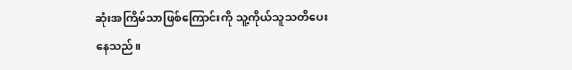ဆုံးအကြိမ်သာဖြစ်ကြောင်းကို သူ့ကိုယ်သူသတိပေးနေသည်။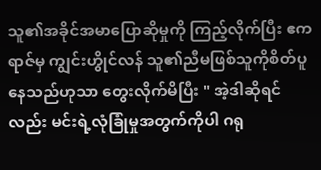သူ၏အခိုင်အမာပြောဆိုမှုကို ကြည့်လိုက်ပြီး ဧကရာဇ်မှ ကျွင်းဟွိုင်လန် သူ၏ညီမဖြစ်သူကိုစိတ်ပူနေသည်ဟုသာ တွေးလိုက်မိပြီး " အဲ့ဒါ‌ဆိုရင်လည်း မင်းရဲ့လုံခြုံမှုအတွက်ကိုပါ ဂရု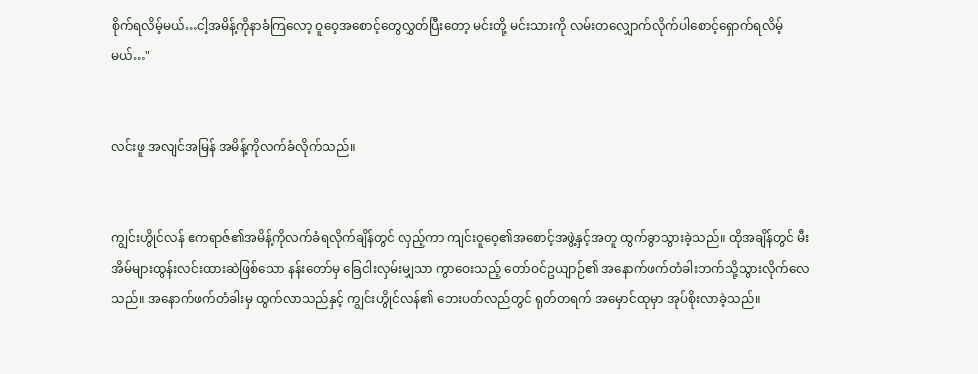စိုက်ရလိမ့်မယ်…ငါ့အမိန့်ကိုနာခံကြလော့ ဝူဝေ့အစောင့်တွေလွှတ်ပြီးတော့ မင်းတို့ မင်းသားကို လမ်းတလျှောက်လိုက်ပါစောင့်ရှောက်ရလိမ့်မယ်…"


လင်းဖူ အလျင်အမြန် အမိန့်ကိုလက်ခံလိုက်သည်။


ကျွင်းဟွိုင်လန် ဧကရာဇ်၏အမိန့်ကိုလက်ခံရလိုက်ချိန်တွင် လှည့်ကာ ကျင်းဝူဝေ့၏အစောင့်အဖွဲ့နှင့်အတူ ထွက်ခွာသွားခဲ့သည်။ ထိုအချိန်တွင် မီးအိမ်များထွန်းလင်းထားဆဲဖြစ်သော နန်းတော်မှ ခြေငါးလှမ်းမျှသာ ကွာဝေးသည့် တော်ဝင်ဥယျာဉ်၏ အနောက်ဖက်တံခါးဘက်သို့သွားလိုက်လေသည်။ အနောက်ဖက်တံခါးမှ ထွက်လာသည်နှင့် ကျွင်းဟွိုင်လန်၏ ဘေးပတ်လည်တွင် ရုတ်တရက် အမှောင်ထုမှာ အုပ်စိုးလာခဲ့သည်။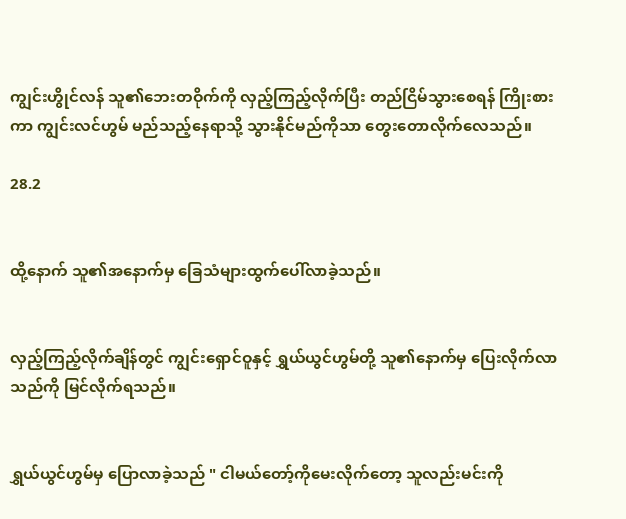ကျွင်းဟွိုင်လန် သူ၏ဘေးတဝိုက်ကို လှည့်ကြည့်လိုက်ပြီး တည်ငြိမ်သွားစေရန် ကြိုးစားကာ ကျွင်းလင်ဟွမ် မည်သည့်နေရာသို့ သွားနိုင်မည်ကိုသာ တွေးတောလိုက်လေသည်။

28.2


ထို့နောက် သူ၏အနောက်မှ ခြေသံများထွက်ပေါ်လာခဲ့သည်။


လှည့်ကြည့်လိုက်ချိန်တွင် ကျွင်းရှောင်ဝူနှင့် ရွှယ်ယွင်ဟွမ်တို့ သူ၏နောက်မှ ပြေးလိုက်လာသည်ကို မြင်လိုက်ရသည်။


ရွှယ်ယွင်ဟွမ်မှ ပြောလာခဲ့သည် " ငါမယ်တော့်ကိုမေးလိုက်တော့ သူလည်းမင်းကို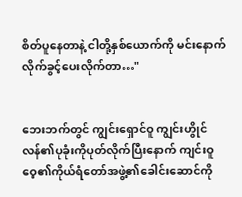စိတ်ပူနေတာနဲ့ ငါတို့နှစ်ယောက်ကို မင်းနောက်လိုက်ခွင့်ပေးလိုက်တာ…"


ဘေးဘက်တွင် ကျွင်းရှောင်ဝူ ကျွင်းဟွိုင်လန်၏ပုခုံးကိုပုတ်လိုက်ပြီးနောက် ကျင်းဝူဝေ့၏ကိုယ်ရံတော်အဖွဲ့၏‌ခေါင်းဆောင်ကို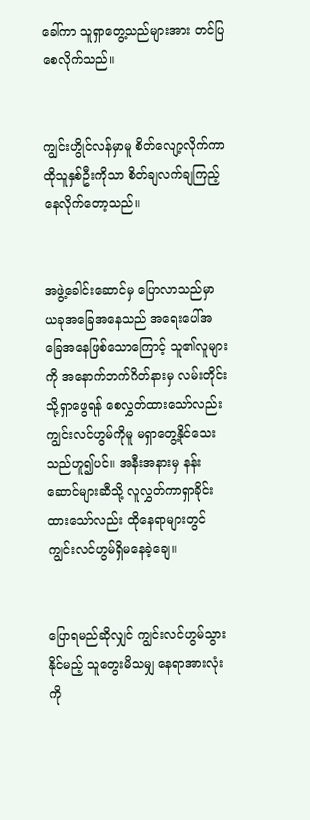ခေါ်ကာ သူရှာတွေ့သည်များအား တင်ပြစေလိုက်သည်။


ကျွင်းဟွိုင်လန်မှာမူ စိတ်လျော့လိုက်ကာ ထိုသူနှစ်ဦးကိုသာ စိတ်ချလက်ချကြည့်နေလိုက်တော့သည်။


အဖွဲ့ခေါင်းဆောင်မှ ပြောလာသည်မှာ ယခုအခြေအနေသည် အရေးပေါ်အခြေအနေဖြစ်သောကြောင့် သူ၏လူများကို အနောက်ဘက်ဂိတ်နားမှ လမ်းတိုင်းသို့ရှာဖွေရန် စေလွှတ်ထားသော်လည်း ကျွင်းလင်ဟွမ်ကိုမူ မရှာတွေ့နိုင်သေးသည်ဟူ၍ပင်။ အနီးအနားမှ နန်းဆောင်များဆီသို့ လူလွှတ်ကာရှာခိုင်းထားသော်လည်း ထိုနေရာများတွင် ကျွင်းလင်ဟွမ်ရှိမနေခဲ့ချေ။


ပြောရမည်ဆိုလျှင် ကျွင်းလင်ဟွမ်သွားနိုင်မည့် သူတွေးမိသမျှ နေရာအားလုံးကို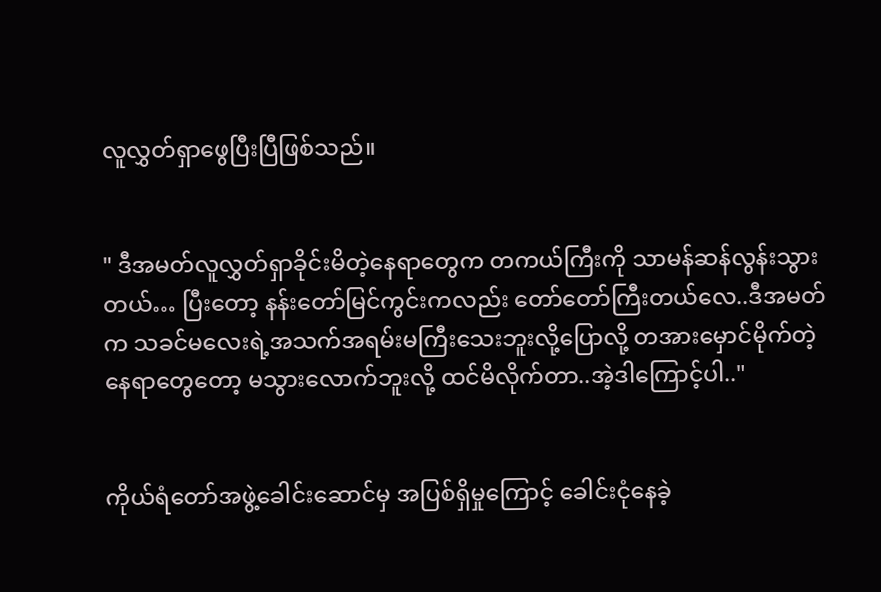လူလွှတ်ရှာဖွေပြီးပြီဖြစ်သည်။


" ဒီအမတ်လူလွှတ်ရှာခိုင်းမိတဲ့နေရာတွေက တကယ်ကြီးကို သာမန်ဆန်လွန်းသွားတယ်… ပြီးတော့ နန်းတော်မြင်ကွင်းကလည်း တော်တော်ကြီးတယ်လေ..ဒီအမတ်က သခင်မလေးရဲ့အသက်အရမ်းမကြီးသေးဘူးလို့ပြောလို့ တအားမှောင်မိုက်တဲ့နေရာတွေတော့ မသွားလောက်ဘူးလို့ ထင်မိလိုက်တာ..အဲ့‌ဒါကြောင့်ပါ.."


ကိုယ်ရံတော်အဖွဲ့ခေါင်းဆောင်မှ အပြစ်ရှိမှုကြောင့် ခေါင်းငုံနေခဲ့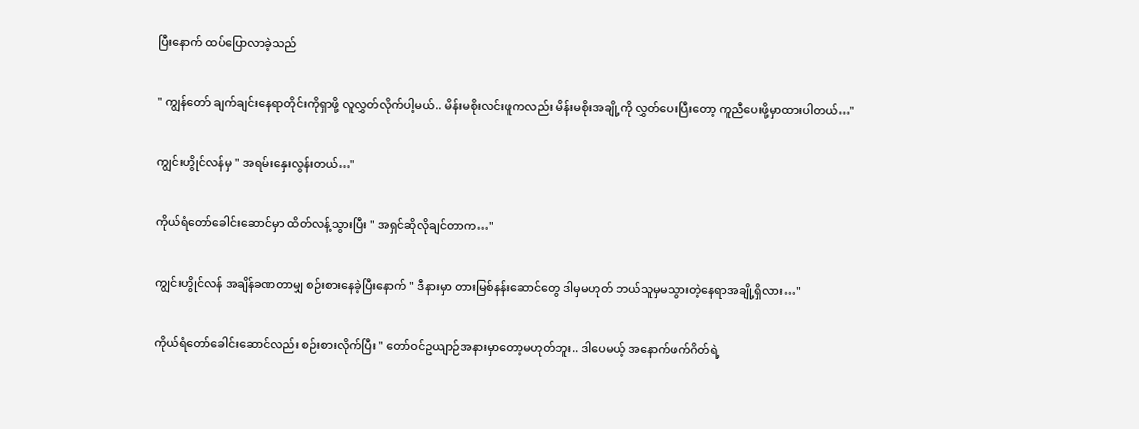ပြီးနောက် ထပ်ပြောလာခဲ့သည်


" ကျွန်တော် ချက်ချင်းနေရာတိုင်းကိုရှာဖို့ လူလွှတ်လိုက်ပါ့မယ်.. မိန်းမစိုးလင်းဖူကလည်း မိန်းမစိုးအချို့ကို လွှတ်ပေးပြီးတော့ ကူညီပေးဖို့‌မှာထားပါတယ်…"


ကျွင်းဟွိုင်လန်မှ " အရမ်းနှေးလွန်းတယ်…"


ကိုယ်ရံတော်ခေါင်းဆောင်မှာ ထိတ်လန့်သွားပြီး " အရှင်ဆိုလိုချင်တာက…"


ကျွင်းဟွိုင်လန် အချိန်ခဏတာမျှ စဉ်း‌စားနေခဲ့ပြီးနောက် " ဒီနားမှာ တားမြစ်နန်းဆောင်တွေ ဒါမှမဟုတ် ဘယ်သူမှမသွားတဲ့နေရာအချို့ရှိလား…"


ကိုယ်ရံတော်ခေါင်းဆောင်လည်း စဉ်းစားလိုက်ပြီး " တော်ဝင်ဥယျာဉ်အနားမှာတော့မဟုတ်ဘူး.. ဒါပေမယ့် အနောက်ဖက်ဂိတ်ရဲ့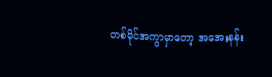တစ်မိုင်အကွာမှာတော့ အအေးနန်း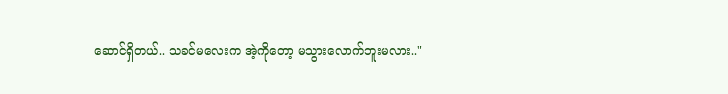ဆောင်ရှိတယ်.. သခင်မလေးက အဲ့ကိုတော့ မသွားလောက်ဘူးမလား.."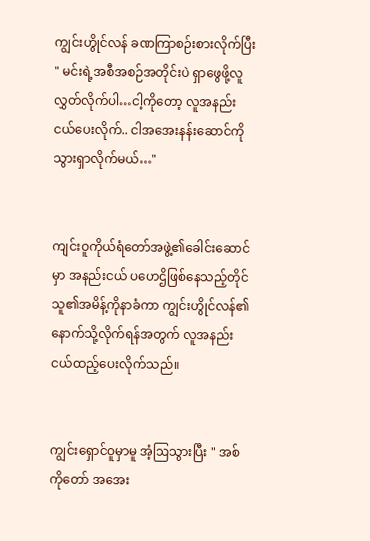ကျွင်းဟွိုင်လန် ခဏကြာစဉ်းစားလိုက်ပြီး " မင်းရဲ့အစီအစဉ်အတိုင်းပဲ ရှာဖွေဖို့လူလွှတ်လိုက်ပါ…ငါ့ကိုတော့ လူအနည်းငယ်ပေးလိုက်.. ငါအအေးနန်းဆောင်ကိုသွားရှာလိုက်မယ်…"


ကျင်းဝူကိုယ်ရံတော်အဖွဲ့၏ခေါင်းဆောင်မှာ အနည်းငယ် ပဟေဌိဖြစ်နေသည့်တိုင် သူ၏အမိန့်ကိုနာခံကာ ကျွင်းဟွိုင်လန်၏နောက်သို့လိုက်ရန်အတွက် လူအနည်းငယ်ထည့်ပေးလိုက်သည်။


ကျွင်းရှောင်ဝူမှာမူ အံ့ဩသွားပြီး " အစ်ကိုတော် အအေး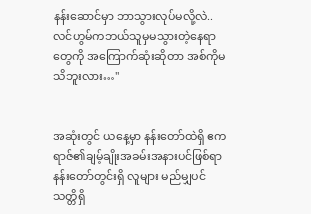နန်းဆောင်မှာ ဘာသွားလုပ်မလို့လဲ..လင်ဟွမ်ကဘယ်သူမှမသွားတဲ့နေရာတွေကို အကြောက်ဆုံးဆိုတာ အစ်ကိုမသိဘူးလား…"


အဆုံးတွင် ယနေ့မှာ နန်းတော်ထဲရှိ ဧကရာဇ်၏ချမ့်ချိုးအခမ်းအနားပင်ဖြစ်ရာ နန်းတော်တွင်းရှိ လူများ မည်မျှပင် သတ္တိရှိ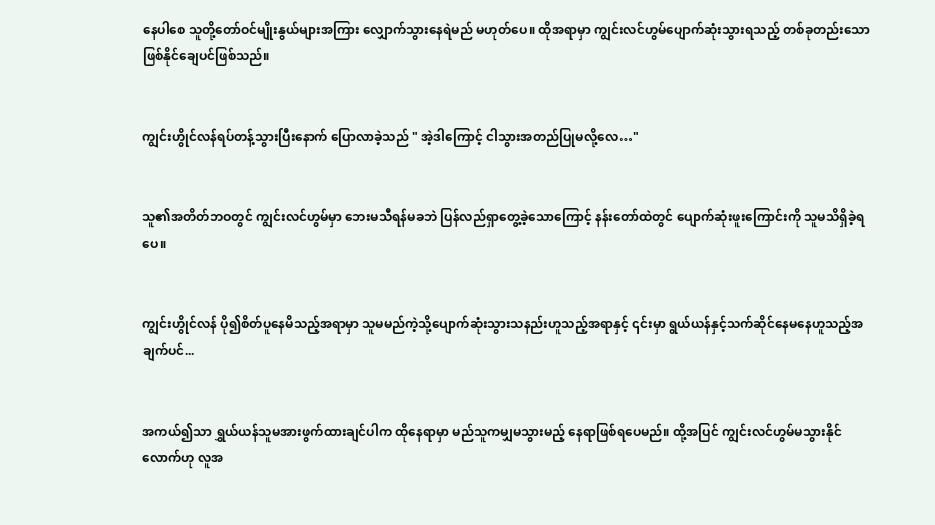နေပါစေ သူတို့တော်ဝင်မျိုးနွယ်များအကြား လျှောက်သွားနေရဲမည် မဟုတ်ပေ။ ထိုအရာမှာ ကျွင်းလင်ဟွမ်ပျောက်ဆုံးသွားရသည့် တစ်ခုတည်းသော ဖြစ်နိုင်ချေပင်ဖြစ်သည်။


ကျွင်းဟွိုင်လန်ရပ်တန့်သွားပြီးနောက် ပြောလာခဲ့သည် " အဲ့ဒါကြောင့် ငါသွား‌အတည်ပြုမလို့လေ…"


သူ၏အတိတ်ဘဝတွင် ကျွင်းလင်ဟွမ်မှာ ဘေးမသီရန်မခဘဲ ပြန်လည်ရှာတွေ့ခဲ့သောကြောင့် နန်းတော်ထဲတွင် ပျောက်ဆုံးဖူးကြောင်းကို သူမသိရှိခဲ့ရပေ။


ကျွင်းဟွိုင်လန် ပို၍စိတ်ပူနေမိသည့်အရာမှာ သူမမည်ကဲ့သို့ပျောက်ဆုံးသွားသနည်းဟူသည့်အရာနှင့် ၎င်းမှာ ရွယ်ယန်နှင့်သက်ဆိုင်နေမနေဟူသည့်အချက်ပင်...


အကယ်၍သာ ရွှယ်ယန်သူမအားဖွက်ထားချင်ပါက ထိုနေရာမှာ မည်သူကမျှမသွားမည့် နေရာဖြစ်ရပေမည်။ ထို့အပြင် ကျွင်းလင်ဟွမ်မသွားနိုင်လောက်ဟု လူအ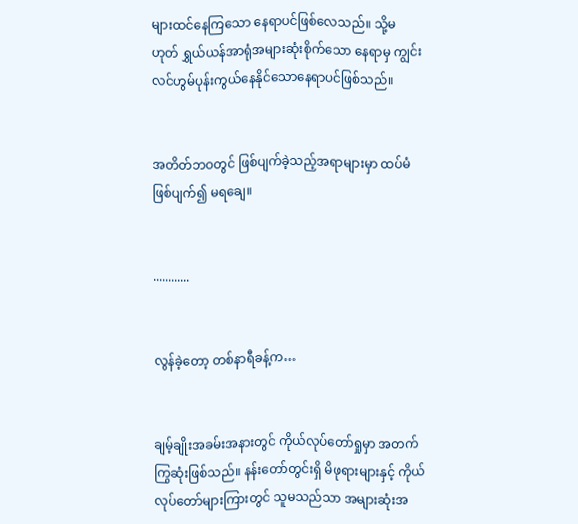များထင်နေကြသော နေရာပင်ဖြစ်လေသည်။ သို့မဟုတ် ရွှယ်ယန်အာရုံအများဆုံးစိုက်သော နေရာမှ ကျွင်းလင်ဟွမ်ပုန်းကွယ်နေနိုင်သောနေရာပင်ဖြစ်သည်။


အတိတ်ဘဝတွင် ဖြစ်ပျက်ခဲ့သည့်အရာများမှာ ထပ်မံဖြစ်ပျက်၍ မရချေ။


............


လွန်ခဲ့တော့ တစ်နာရီခန့်က…


ချမ့်ချိုးအခမ်းအနားတွင် ကိုယ်လုပ်တော်ရှုမှာ အတက်ကြွဆုံးဖြစ်သည်။ နန်းတော်တွင်းရှိ မိဖုရားများနှင့် ကိုယ်လုပ်တော်များကြားတွင် သူမသည်သာ အများဆုံးအ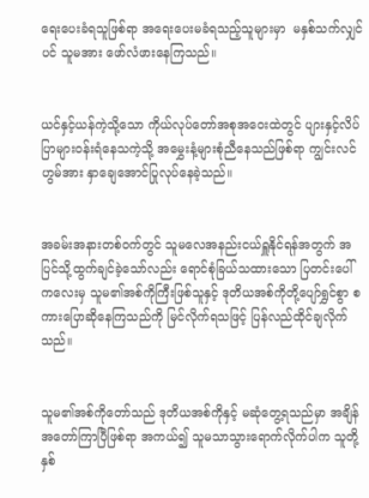ရေးပေးခံရသူဖြစ်ရာ အရေးပေးမခံရသည့်သူများမှာ  မနှစ်သက်လျှင်ပင် သူမအား ဖော်လံဖားနေကြသည်။


ယင်နှင့်ယန်ကဲ့သို့သော ကိုယ်လုပ်တော်အစုအဝေးထဲတွင် ပျားနှင့်လိပ်ပြာများဝန်းရံနေသကဲ့သို့ အမွှေးနံ့များစုံညီနေသည်ဖြစ်ရာ ကျွင်းလင်ဟွမ်အား နှာချေအောင်ပြုလုပ်နေခဲ့သည်။


အခမ်းအနားတစ်ဝက်တွင် သူမလေအနည်းငယ်ရှူနိုင်ရန်အတွက် အပြင်သို့ထွက်ချင်ခဲ့သော်လည်း ရောင်စုံခြယ်သထားသော ပြတင်းပေါ်ကလေးမှ သူမ၏အစ်ကိုကြီးဖြစ်သူနှင့် ဒုတိယအစ်ကိုတို့ပျော်ရွှင်စွာ စကားပြောဆိုနေကြသည်ကို မြင်လိုက်ရသဖြင့် ပြန်လည်ထိုင်ချလိုက်သည်။


သူမ၏အစ်ကိုတော်သည် ဒုတိယအစ်ကိုနှင့် မဆုံတွေ့ရသည်မှာ အချိန်အတော်ကြာပြီဖြစ်ရာ အကယ်၍ သူမသာသွားရောက်လိုက်ပါက သူတို့နှစ်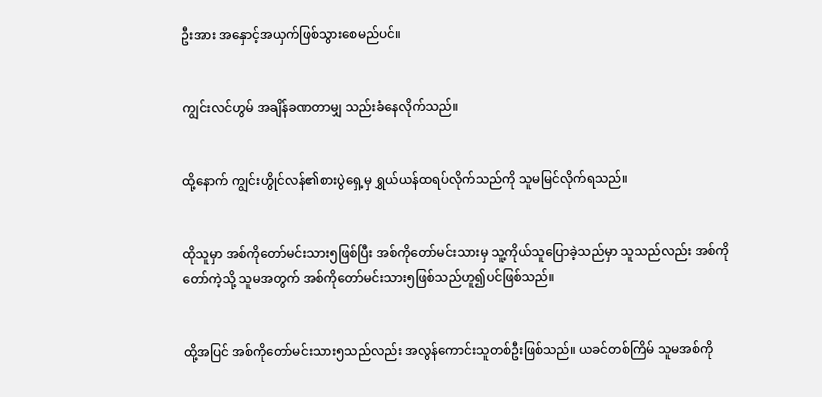ဦးအား အနှောင့်အယှက်ဖြစ်သွားစေမည်ပင်။


ကျွင်းလင်ဟွမ် အချိန်ခဏတာမျှ သည်းခံနေလိုက်သည်။


ထို့နောက် ကျွင်းဟွိုင်လန်၏စားပွဲရှေ့မှ ရွှယ်ယန်ထရပ်လိုက်သည်ကို သူမမြင်လိုက်ရသည်။


ထိုသူမှာ အစ်ကိုတော်မင်းသား၅ဖြစ်ပြီး အစ်ကိုတော်မင်းသားမှ သူ့ကိုယ်သူပြောခဲ့သည်မှာ သူသည်လည်း အစ်ကိုတော်ကဲ့သို့ သူမအတွက် အစ်ကိုတော်မင်းသား၅ဖြစ်သည်ဟူ၍ပင်ဖြစ်သည်။


ထို့အပြင် အစ်ကိုတော်မင်းသား၅သည်လည်း အလွန်ကောင်းသူတစ်ဦးဖြစ်သည်။ ယခင်တစ်ကြိမ် သူမအစ်ကို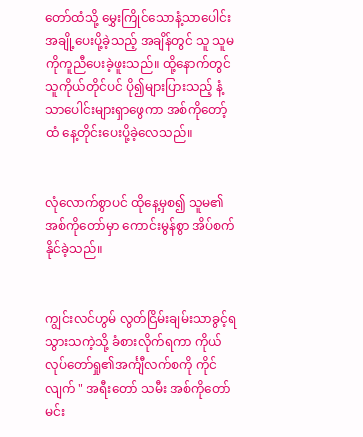တော်ထံသို့ မွှေးကြိုင်သောနံ့သာပေါင်းအချို့ပေးပို့ခဲ့သည့် အချိန်တွင် သူ သူမကိုကူညီပေးခဲ့ဖူးသည်။ ထို့နောက်တွင် သူကိုယ်တိုင်ပင် ပို၍များပြား‌သည့် နံ့သာပေါင်းများရှာဖွေကာ အစ်ကို‌တော့်ထံ နေ့တိုင်းပေးပို့ခဲ့လေသည်။


လုံလောက်စွာပင် ထိုနေ့မှစ၍ သူမ၏အစ်ကိုတော်မှာ ကောင်းမွန်စွာ အိပ်စက်နိုင်ခဲ့သည်။


ကျွင်းလင်ဟွမ် လွတ်ငြိမ်းချမ်းသာခွင့်ရသွားသကဲ့သို့ ခံစားလိုက်ရကာ ကိုယ်လုပ်တော်ရှု၏အင်္ကျီလက်စကို ကိုင်လျက် " အရီးတော် သမီး အစ်ကိုတော်မင်း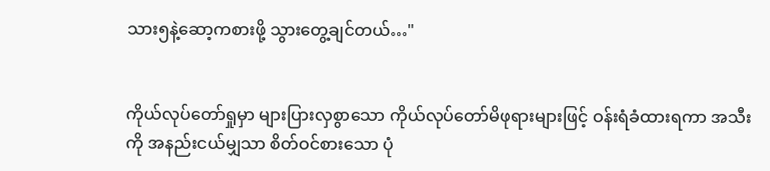သား၅နဲ့ဆော့ကစားဖို့ သွားတွေ့ချင်တယ်…"


ကိုယ်လုပ်တော်ရှုမှာ များပြားလှစွာသော ကိုယ်လုပ်တော်မိဖုရားများဖြင့် ဝန်းရံခံထားရကာ အသီးကို အနည်းငယ်မျှသာ စိတ်ဝင်စားသော ပုံ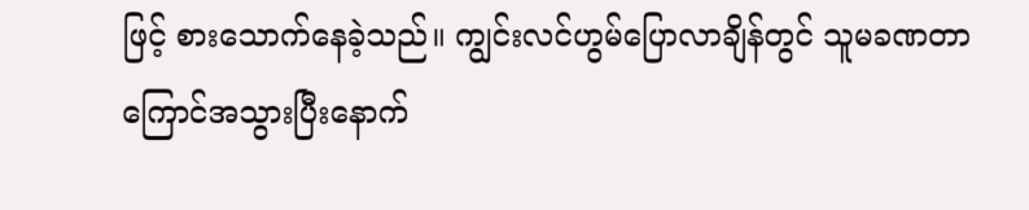ဖြင့် စားသောက်နေခဲ့သည်။ ကျွင်းလင်ဟွမ်ပြောလာချိန်တွင် သူမခဏတာကြောင်အသွားပြီးနောက်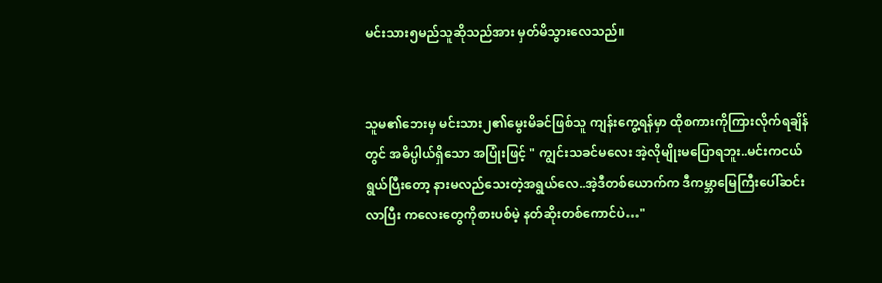မင်းသား၅မည်သူဆိုသည်အား မှတ်မိသွားလေသည်။


သူမ၏ဘေးမှ မင်းသား၂၏‌မွေးမိခင်ဖြစ်သူ ကျန်းကွေ့ရန်မှာ ထိုစကားကိုကြားလိုက်ရချိန်တွင် အဓိပ္ပါယ်ရှိသော အပြုံးဖြင့် " ကျွင်းသခင်မလေး အဲ့လိုမျိုးမပြောရဘူး..မင်းကငယ်ရွယ်ပြီးတော့ နားမလည်သေးတဲ့အရွယ်လေ..အဲ့ဒီတစ်ယောက်က ဒီကမ္ဘာမြေကြီးပေါ်ဆင်းလာပြီး ကလေးတွေကိုစားပစ်မဲ့ နတ်ဆိုးတစ်ကောင်ပဲ…"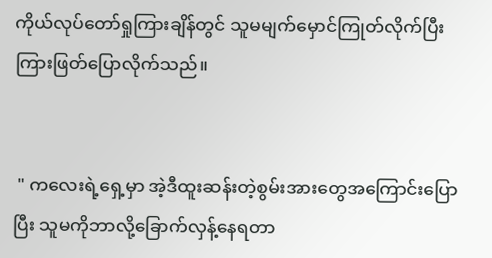ကိုယ်လုပ်တော်ရှုကြားချိန်တွင် သူမမျက်မှောင်ကြုတ်လိုက်ပြီး ကြားဖြတ်ပြောလိုက်သည်။


 " ကလေးရဲ့ရှေ့မှာ အဲ့ဒီထူးဆန်းတဲ့စွမ်းအားတွေအကြောင်းပြောပြီး သူမကိုဘာလို့ခြောက်လှန့်နေရတာ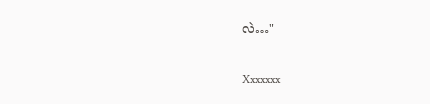လဲ…"


Xxxxxxx